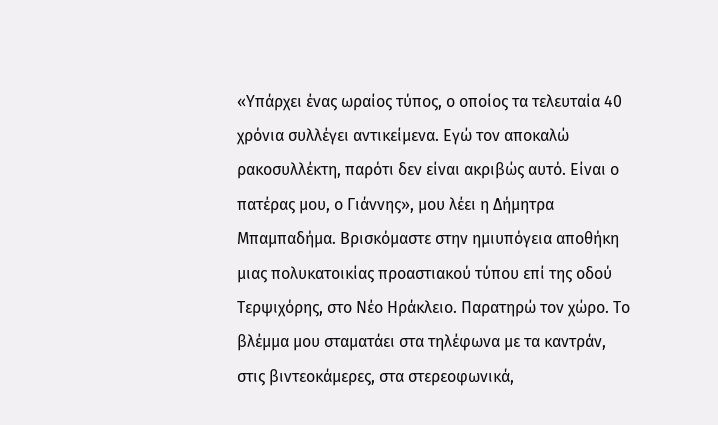«Υπάρχει ένας ωραίος τύπος, ο οποίος τα τελευταία 40 χρόνια συλλέγει αντικείμενα. Εγώ τον αποκαλώ ρακοσυλλέκτη, παρότι δεν είναι ακριβώς αυτό. Είναι ο πατέρας μου, ο Γιάννης», μου λέει η Δήμητρα Μπαμπαδήμα. Βρισκόμαστε στην ημιυπόγεια αποθήκη μιας πολυκατοικίας προαστιακού τύπου επί της οδού Τερψιχόρης, στο Νέο Ηράκλειο. Παρατηρώ τον χώρο. Το βλέμμα μου σταματάει στα τηλέφωνα με τα καντράν, στις βιντεοκάμερες, στα στερεοφωνικά,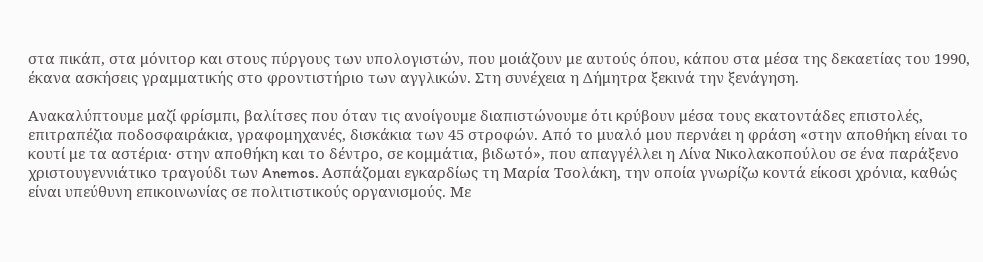στα πικάπ, στα μόνιτορ και στους πύργους των υπολογιστών, που μοιάζουν με αυτούς όπου, κάπου στα μέσα της δεκαετίας του 1990, έκανα ασκήσεις γραμματικής στο φροντιστήριο των αγγλικών. Στη συνέχεια η Δήμητρα ξεκινά την ξενάγηση.

Ανακαλύπτουμε μαζί φρίσμπι, βαλίτσες που όταν τις ανοίγουμε διαπιστώνουμε ότι κρύβουν μέσα τους εκατοντάδες επιστολές, επιτραπέζια ποδοσφαιράκια, γραφομηχανές, δισκάκια των 45 στροφών. Από το μυαλό μου περνάει η φράση «στην αποθήκη είναι το κουτί με τα αστέρια· στην αποθήκη και το δέντρο, σε κομμάτια, βιδωτό», που απαγγέλλει η Λίνα Νικολακοπούλου σε ένα παράξενο χριστουγεννιάτικο τραγούδι των Anemos. Ασπάζομαι εγκαρδίως τη Μαρία Τσολάκη, την οποία γνωρίζω κοντά είκοσι χρόνια, καθώς είναι υπεύθυνη επικοινωνίας σε πολιτιστικούς οργανισμούς. Με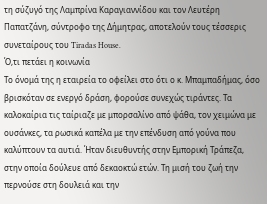τη σύζυγό της Λαμπρίνα Καραγιαννίδου και τον Λευτέρη Παπατζάνη, σύντροφο της Δήμητρας, αποτελούν τους τέσσερις συνεταίρους του Tiradas House.
Ό,τι πετάει η κοινωνία
Το όνομά της η εταιρεία το οφείλει στο ότι ο κ. Μπαμπαδήμας, όσο βρισκόταν σε ενεργό δράση, φορούσε συνεχώς τιράντες. Τα καλοκαίρια τις ταίριαζε με μπορσαλίνο από ψάθα, τον χειμώνα με ουσάνκες, τα ρωσικά καπέλα με την επένδυση από γούνα που καλύπτουν τα αυτιά. Ήταν διευθυντής στην Εμπορική Τράπεζα, στην οποία δούλευε από δεκαοκτώ ετών. Τη μισή του ζωή την περνούσε στη δουλειά και την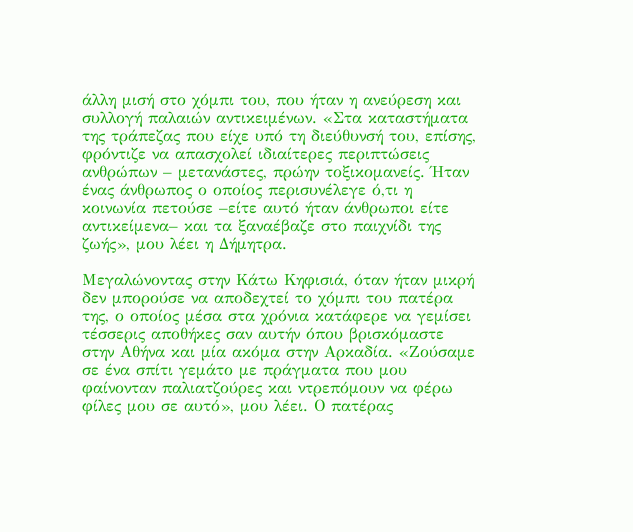άλλη μισή στο χόμπι του, που ήταν η ανεύρεση και συλλογή παλαιών αντικειμένων. «Στα καταστήματα της τράπεζας που είχε υπό τη διεύθυνσή του, επίσης, φρόντιζε να απασχολεί ιδιαίτερες περιπτώσεις ανθρώπων – μετανάστες, πρώην τοξικομανείς. Ήταν ένας άνθρωπος ο οποίος περισυνέλεγε ό,τι η κοινωνία πετούσε –είτε αυτό ήταν άνθρωποι είτε αντικείμενα– και τα ξαναέβαζε στο παιχνίδι της ζωής», μου λέει η Δήμητρα.

Μεγαλώνοντας στην Κάτω Κηφισιά, όταν ήταν μικρή δεν μπορούσε να αποδεχτεί το χόμπι του πατέρα της, ο οποίος μέσα στα χρόνια κατάφερε να γεμίσει τέσσερις αποθήκες σαν αυτήν όπου βρισκόμαστε στην Αθήνα και μία ακόμα στην Αρκαδία. «Ζούσαμε σε ένα σπίτι γεμάτο με πράγματα που μου φαίνονταν παλιατζούρες και ντρεπόμουν να φέρω φίλες μου σε αυτό», μου λέει. Ο πατέρας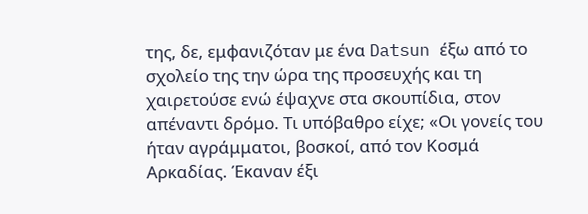της, δε, εμφανιζόταν με ένα Datsun έξω από το σχολείο της την ώρα της προσευχής και τη χαιρετούσε ενώ έψαχνε στα σκουπίδια, στον απέναντι δρόμο. Τι υπόβαθρο είχε; «Οι γονείς του ήταν αγράμματοι, βοσκοί, από τον Κοσμά Αρκαδίας. Έκαναν έξι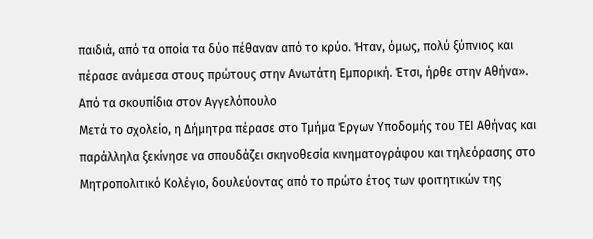παιδιά, από τα οποία τα δύο πέθαναν από το κρύο. Ήταν, όμως, πολύ ξύπνιος και πέρασε ανάμεσα στους πρώτους στην Ανωτάτη Εμπορική. Έτσι, ήρθε στην Αθήνα».
Από τα σκουπίδια στον Αγγελόπουλο
Μετά το σχολείο, η Δήμητρα πέρασε στο Τμήμα Έργων Υποδομής του ΤΕΙ Αθήνας και παράλληλα ξεκίνησε να σπουδάζει σκηνοθεσία κινηματογράφου και τηλεόρασης στο Μητροπολιτικό Κολέγιο, δουλεύοντας από το πρώτο έτος των φοιτητικών της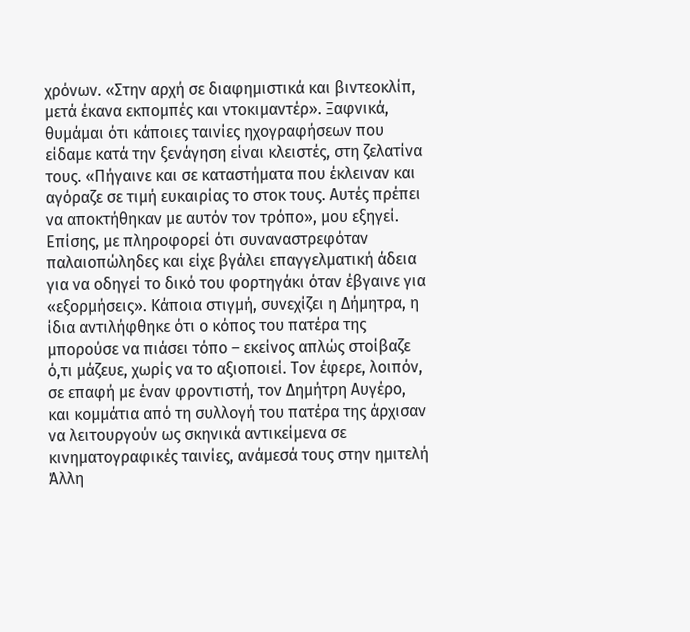χρόνων. «Στην αρχή σε διαφημιστικά και βιντεοκλίπ, μετά έκανα εκπομπές και ντοκιμαντέρ». Ξαφνικά, θυμάμαι ότι κάποιες ταινίες ηχογραφήσεων που είδαμε κατά την ξενάγηση είναι κλειστές, στη ζελατίνα τους. «Πήγαινε και σε καταστήματα που έκλειναν και αγόραζε σε τιμή ευκαιρίας το στοκ τους. Αυτές πρέπει να αποκτήθηκαν με αυτόν τον τρόπο», μου εξηγεί. Επίσης, με πληροφορεί ότι συναναστρεφόταν παλαιοπώληδες και είχε βγάλει επαγγελματική άδεια για να οδηγεί το δικό του φορτηγάκι όταν έβγαινε για «εξορμήσεις». Κάποια στιγμή, συνεχίζει η Δήμητρα, η ίδια αντιλήφθηκε ότι ο κόπος του πατέρα της μπορούσε να πιάσει τόπο – εκείνος απλώς στοίβαζε ό,τι μάζευε, χωρίς να το αξιοποιεί. Τον έφερε, λοιπόν, σε επαφή με έναν φροντιστή, τον Δημήτρη Αυγέρο, και κομμάτια από τη συλλογή του πατέρα της άρχισαν να λειτουργούν ως σκηνικά αντικείμενα σε κινηματογραφικές ταινίες, ανάμεσά τους στην ημιτελή Άλλη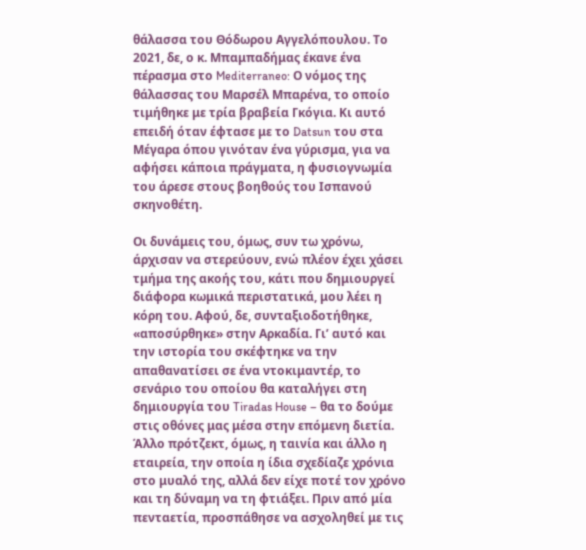θάλασσα του Θόδωρου Αγγελόπουλου. Το 2021, δε, ο κ. Μπαμπαδήμας έκανε ένα πέρασμα στο Mediterraneo: Ο νόμος της θάλασσας του Μαρσέλ Μπαρένα, το οποίο τιμήθηκε με τρία βραβεία Γκόγια. Κι αυτό επειδή όταν έφτασε με το Datsun του στα Μέγαρα όπου γινόταν ένα γύρισμα, για να αφήσει κάποια πράγματα, η φυσιογνωμία του άρεσε στους βοηθούς του Ισπανού σκηνοθέτη.

Οι δυνάμεις του, όμως, συν τω χρόνω, άρχισαν να στερεύουν, ενώ πλέον έχει χάσει τμήμα της ακοής του, κάτι που δημιουργεί διάφορα κωμικά περιστατικά, μου λέει η κόρη του. Αφού, δε, συνταξιοδοτήθηκε, «αποσύρθηκε» στην Αρκαδία. Γι’ αυτό και την ιστορία του σκέφτηκε να την απαθανατίσει σε ένα ντοκιμαντέρ, το σενάριο του οποίου θα καταλήγει στη δημιουργία του Tiradas House – θα το δούμε στις οθόνες μας μέσα στην επόμενη διετία.
Άλλο πρότζεκτ, όμως, η ταινία και άλλο η εταιρεία, την οποία η ίδια σχεδίαζε χρόνια στο μυαλό της, αλλά δεν είχε ποτέ τον χρόνο και τη δύναμη να τη φτιάξει. Πριν από μία πενταετία, προσπάθησε να ασχοληθεί με τις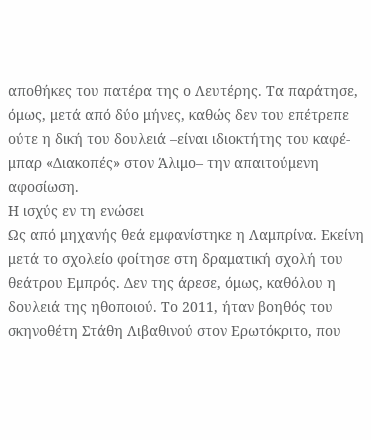αποθήκες του πατέρα της ο Λευτέρης. Τα παράτησε, όμως, μετά από δύο μήνες, καθώς δεν του επέτρεπε ούτε η δική του δουλειά –είναι ιδιοκτήτης του καφέ-μπαρ «Διακοπές» στον Άλιμο– την απαιτούμενη αφοσίωση.
Η ισχύς εν τη ενώσει
Ως από μηχανής θεά εμφανίστηκε η Λαμπρίνα. Εκείνη μετά το σχολείο φοίτησε στη δραματική σχολή του θεάτρου Εμπρός. Δεν της άρεσε, όμως, καθόλου η δουλειά της ηθοποιού. Το 2011, ήταν βοηθός του σκηνοθέτη Στάθη Λιβαθινού στον Ερωτόκριτο, που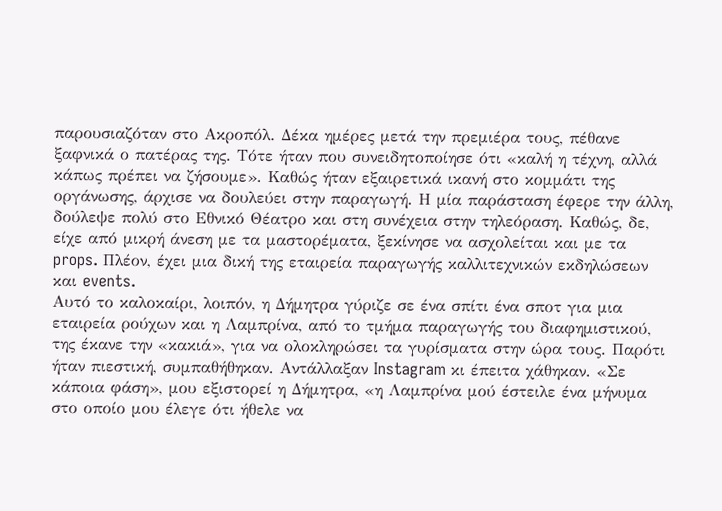παρουσιαζόταν στο Ακροπόλ. Δέκα ημέρες μετά την πρεμιέρα τους, πέθανε ξαφνικά ο πατέρας της. Τότε ήταν που συνειδητοποίησε ότι «καλή η τέχνη, αλλά κάπως πρέπει να ζήσουμε». Καθώς ήταν εξαιρετικά ικανή στο κομμάτι της οργάνωσης, άρχισε να δουλεύει στην παραγωγή. Η μία παράσταση έφερε την άλλη, δούλεψε πολύ στο Εθνικό Θέατρο και στη συνέχεια στην τηλεόραση. Καθώς, δε, είχε από μικρή άνεση με τα μαστορέματα, ξεκίνησε να ασχολείται και με τα props. Πλέον, έχει μια δική της εταιρεία παραγωγής καλλιτεχνικών εκδηλώσεων και events.
Αυτό το καλοκαίρι, λοιπόν, η Δήμητρα γύριζε σε ένα σπίτι ένα σποτ για μια εταιρεία ρούχων και η Λαμπρίνα, από το τμήμα παραγωγής του διαφημιστικού, της έκανε την «κακιά», για να ολοκληρώσει τα γυρίσματα στην ώρα τους. Παρότι ήταν πιεστική, συμπαθήθηκαν. Αντάλλαξαν Instagram κι έπειτα χάθηκαν. «Σε κάποια φάση», μου εξιστορεί η Δήμητρα, «η Λαμπρίνα μού έστειλε ένα μήνυμα στο οποίο μου έλεγε ότι ήθελε να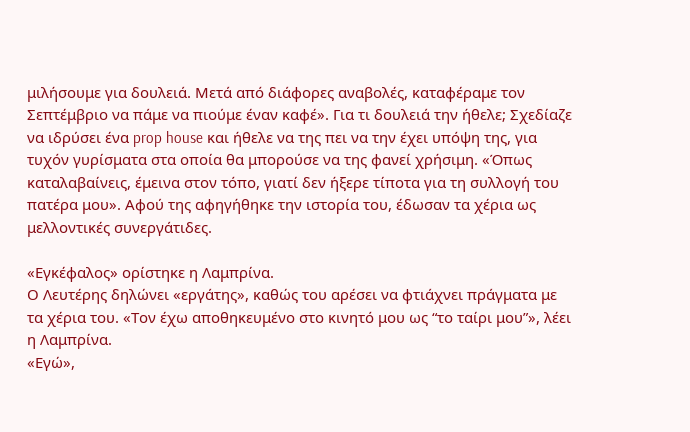μιλήσουμε για δουλειά. Μετά από διάφορες αναβολές, καταφέραμε τον Σεπτέμβριο να πάμε να πιούμε έναν καφέ». Για τι δουλειά την ήθελε; Σχεδίαζε να ιδρύσει ένα prop house και ήθελε να της πει να την έχει υπόψη της, για τυχόν γυρίσματα στα οποία θα μπορούσε να της φανεί χρήσιμη. «Όπως καταλαβαίνεις, έμεινα στον τόπο, γιατί δεν ήξερε τίποτα για τη συλλογή του πατέρα μου». Αφού της αφηγήθηκε την ιστορία του, έδωσαν τα χέρια ως μελλοντικές συνεργάτιδες.

«Εγκέφαλος» ορίστηκε η Λαμπρίνα.
Ο Λευτέρης δηλώνει «εργάτης», καθώς του αρέσει να φτιάχνει πράγματα με τα χέρια του. «Τον έχω αποθηκευμένο στο κινητό μου ως “το ταίρι μου”», λέει η Λαμπρίνα.
«Εγώ»,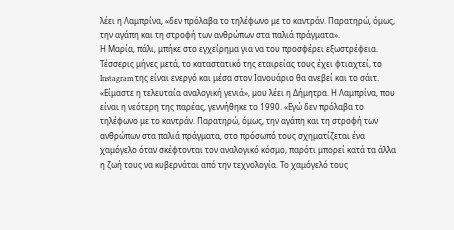λέει η Λαμπρίνα, «δεν πρόλαβα το τηλέφωνο με το καντράν. Παρατηρώ, όμως, την αγάπη και τη στροφή των ανθρώπων στα παλιά πράγματα».
Η Μαρία, πάλι, μπήκε στο εγχείρημα για να του προσφέρει εξωστρέφεια. Τέσσερις μήνες μετά, το καταστατικό της εταιρείας τους έχει φτιαχτεί, το Instagram της είναι ενεργό και μέσα στον Ιανουάριο θα ανεβεί και το σάιτ. «Είμαστε η τελευταία αναλογική γενιά», μου λέει η Δήμητρα. Η Λαμπρίνα, που είναι η νεότερη της παρέας, γεννήθηκε το 1990. «Εγώ δεν πρόλαβα το τηλέφωνο με το καντράν. Παρατηρώ, όμως, την αγάπη και τη στροφή των ανθρώπων στα παλιά πράγματα, στο πρόσωπό τους σχηματίζεται ένα χαμόγελο όταν σκέφτονται τον αναλογικό κόσμο, παρότι μπορεί κατά τα άλλα η ζωή τους να κυβερνάται από την τεχνολογία. Το χαμόγελό τους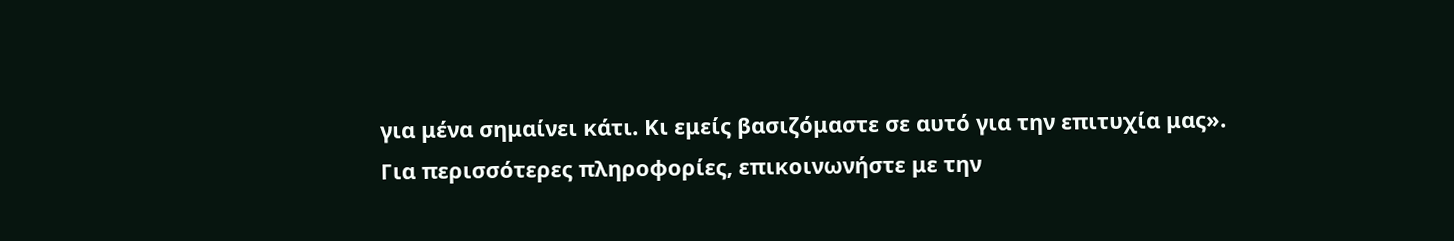για μένα σημαίνει κάτι. Κι εμείς βασιζόμαστε σε αυτό για την επιτυχία μας».
Για περισσότερες πληροφορίες, επικοινωνήστε με την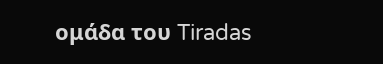ομάδα του Tiradas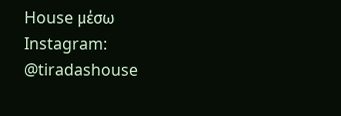House μέσω Instagram: @tiradashouse